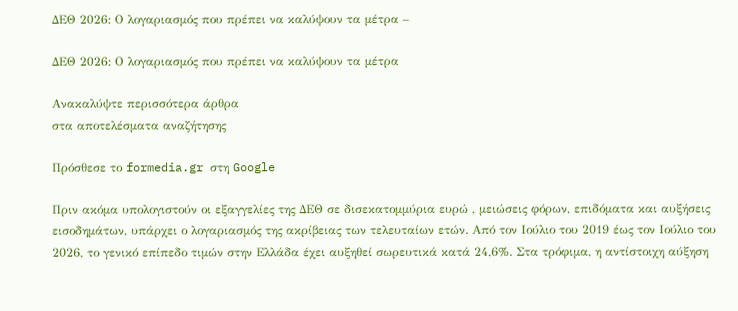ΔΕΘ 2026: Ο λογαριασμός που πρέπει να καλύψουν τα μέτρα –

ΔΕΘ 2026: Ο λογαριασμός που πρέπει να καλύψουν τα μέτρα

Ανακαλύψτε περισσότερα άρθρα
στα αποτελέσματα αναζήτησης

Πρόσθεσε το formedia.gr στη Google

Πριν ακόμα υπολογιστούν οι εξαγγελίες της ΔΕΘ σε δισεκατομμύρια ευρώ , μειώσεις φόρων, επιδόματα και αυξήσεις εισοδημάτων, υπάρχει ο λογαριασμός της ακρίβειας των τελευταίων ετών. Από τον Ιούλιο του 2019 έως τον Ιούλιο του 2026, το γενικό επίπεδο τιμών στην Ελλάδα έχει αυξηθεί σωρευτικά κατά 24,6%. Στα τρόφιμα, η αντίστοιχη αύξηση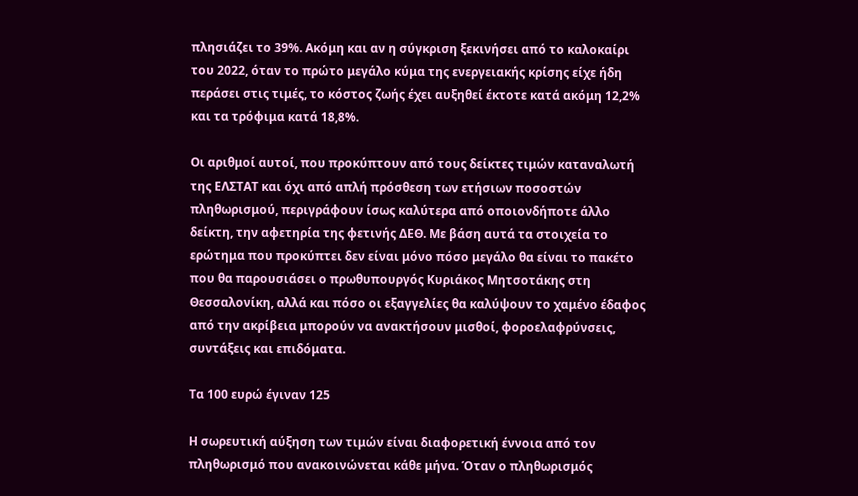πλησιάζει το 39%. Ακόμη και αν η σύγκριση ξεκινήσει από το καλοκαίρι του 2022, όταν το πρώτο μεγάλο κύμα της ενεργειακής κρίσης είχε ήδη περάσει στις τιμές, το κόστος ζωής έχει αυξηθεί έκτοτε κατά ακόμη 12,2% και τα τρόφιμα κατά 18,8%.

Οι αριθμοί αυτοί, που προκύπτουν από τους δείκτες τιμών καταναλωτή της ΕΛΣΤΑΤ και όχι από απλή πρόσθεση των ετήσιων ποσοστών πληθωρισμού, περιγράφουν ίσως καλύτερα από οποιονδήποτε άλλο δείκτη, την αφετηρία της φετινής ΔΕΘ. Με βάση αυτά τα στοιχεία το ερώτημα που προκύπτει δεν είναι μόνο πόσο μεγάλο θα είναι το πακέτο που θα παρουσιάσει ο πρωθυπουργός Κυριάκος Μητσοτάκης στη Θεσσαλονίκη, αλλά και πόσο οι εξαγγελίες θα καλύψουν το χαμένο έδαφος από την ακρίβεια μπορούν να ανακτήσουν μισθοί, φοροελαφρύνσεις, συντάξεις και επιδόματα.

Τα 100 ευρώ έγιναν 125

Η σωρευτική αύξηση των τιμών είναι διαφορετική έννοια από τον πληθωρισμό που ανακοινώνεται κάθε μήνα. Όταν ο πληθωρισμός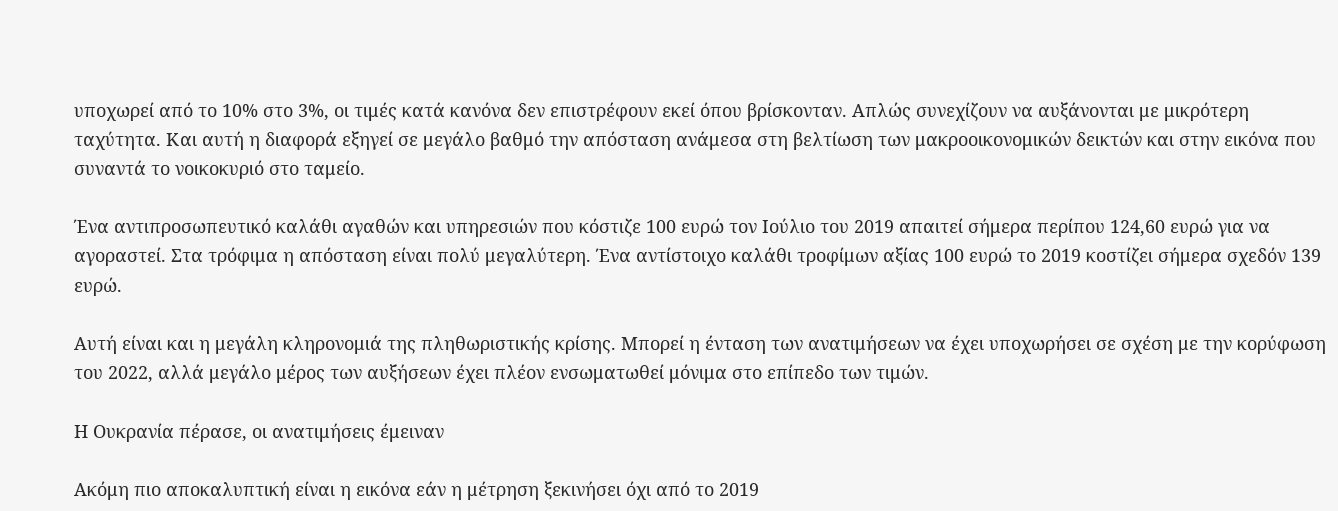υποχωρεί από το 10% στο 3%, οι τιμές κατά κανόνα δεν επιστρέφουν εκεί όπου βρίσκονταν. Απλώς συνεχίζουν να αυξάνονται με μικρότερη ταχύτητα. Και αυτή η διαφορά εξηγεί σε μεγάλο βαθμό την απόσταση ανάμεσα στη βελτίωση των μακροοικονομικών δεικτών και στην εικόνα που συναντά το νοικοκυριό στο ταμείο.

Ένα αντιπροσωπευτικό καλάθι αγαθών και υπηρεσιών που κόστιζε 100 ευρώ τον Ιούλιο του 2019 απαιτεί σήμερα περίπου 124,60 ευρώ για να αγοραστεί. Στα τρόφιμα η απόσταση είναι πολύ μεγαλύτερη. Ένα αντίστοιχο καλάθι τροφίμων αξίας 100 ευρώ το 2019 κοστίζει σήμερα σχεδόν 139 ευρώ.

Αυτή είναι και η μεγάλη κληρονομιά της πληθωριστικής κρίσης. Μπορεί η ένταση των ανατιμήσεων να έχει υποχωρήσει σε σχέση με την κορύφωση του 2022, αλλά μεγάλο μέρος των αυξήσεων έχει πλέον ενσωματωθεί μόνιμα στο επίπεδο των τιμών.

Η Ουκρανία πέρασε, οι ανατιμήσεις έμειναν

Ακόμη πιο αποκαλυπτική είναι η εικόνα εάν η μέτρηση ξεκινήσει όχι από το 2019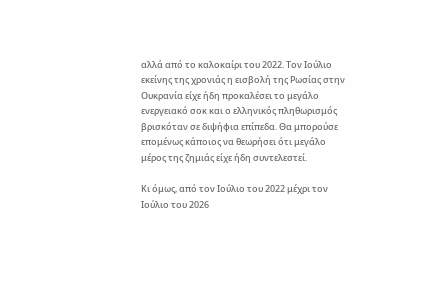αλλά από το καλοκαίρι του 2022. Τον Ιούλιο εκείνης της χρονιάς η εισβολή της Ρωσίας στην Ουκρανία είχε ήδη προκαλέσει το μεγάλο ενεργειακό σοκ και ο ελληνικός πληθωρισμός βρισκόταν σε διψήφια επίπεδα. Θα μπορούσε επομένως κάποιος να θεωρήσει ότι μεγάλο μέρος της ζημιάς είχε ήδη συντελεστεί.

Κι όμως, από τον Ιούλιο του 2022 μέχρι τον Ιούλιο του 2026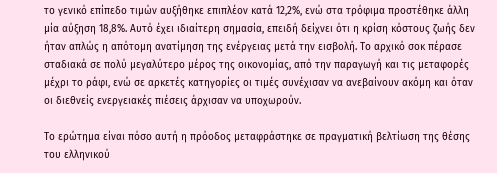το γενικό επίπεδο τιμών αυξήθηκε επιπλέον κατά 12,2%, ενώ στα τρόφιμα προστέθηκε άλλη μία αύξηση 18,8%. Αυτό έχει ιδιαίτερη σημασία, επειδή δείχνει ότι η κρίση κόστους ζωής δεν ήταν απλώς η απότομη ανατίμηση της ενέργειας μετά την εισβολή. Το αρχικό σοκ πέρασε σταδιακά σε πολύ μεγαλύτερο μέρος της οικονομίας, από την παραγωγή και τις μεταφορές μέχρι το ράφι, ενώ σε αρκετές κατηγορίες οι τιμές συνέχισαν να ανεβαίνουν ακόμη και όταν οι διεθνείς ενεργειακές πιέσεις άρχισαν να υποχωρούν.

Το ερώτημα είναι πόσο αυτή η πρόοδος μεταφράστηκε σε πραγματική βελτίωση της θέσης του ελληνικού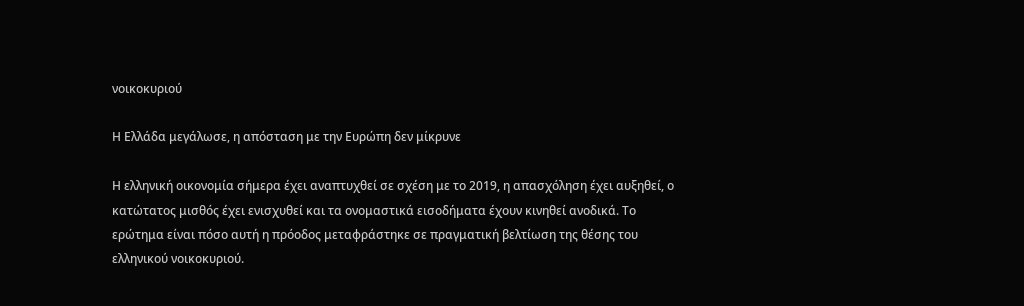νοικοκυριού

Η Ελλάδα μεγάλωσε, η απόσταση με την Ευρώπη δεν μίκρυνε

Η ελληνική οικονομία σήμερα έχει αναπτυχθεί σε σχέση με το 2019, η απασχόληση έχει αυξηθεί, ο κατώτατος μισθός έχει ενισχυθεί και τα ονομαστικά εισοδήματα έχουν κινηθεί ανοδικά. Το ερώτημα είναι πόσο αυτή η πρόοδος μεταφράστηκε σε πραγματική βελτίωση της θέσης του ελληνικού νοικοκυριού.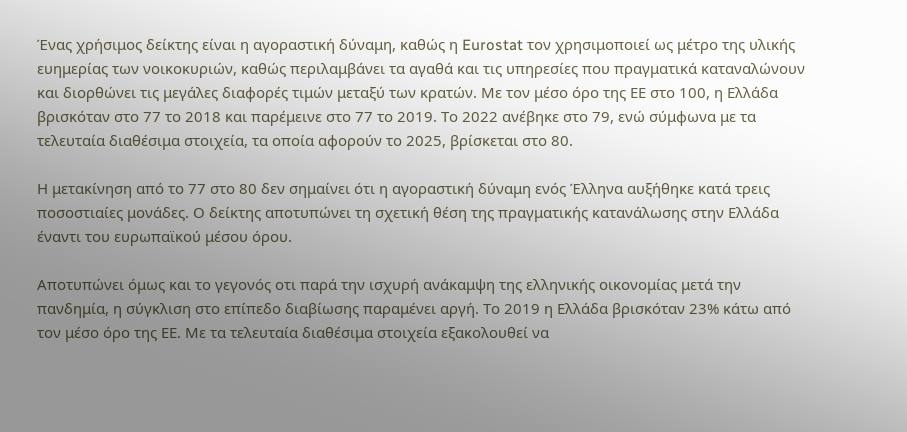Ένας χρήσιμος δείκτης είναι η αγοραστική δύναμη, καθώς η Eurostat τον χρησιμοποιεί ως μέτρο της υλικής ευημερίας των νοικοκυριών, καθώς περιλαμβάνει τα αγαθά και τις υπηρεσίες που πραγματικά καταναλώνουν και διορθώνει τις μεγάλες διαφορές τιμών μεταξύ των κρατών. Με τον μέσο όρο της ΕΕ στο 100, η Ελλάδα βρισκόταν στο 77 το 2018 και παρέμεινε στο 77 το 2019. Το 2022 ανέβηκε στο 79, ενώ σύμφωνα με τα τελευταία διαθέσιμα στοιχεία, τα οποία αφορούν το 2025, βρίσκεται στο 80.

Η μετακίνηση από το 77 στο 80 δεν σημαίνει ότι η αγοραστική δύναμη ενός Έλληνα αυξήθηκε κατά τρεις ποσοστιαίες μονάδες. Ο δείκτης αποτυπώνει τη σχετική θέση της πραγματικής κατανάλωσης στην Ελλάδα έναντι του ευρωπαϊκού μέσου όρου.

Αποτυπώνει όμως και το γεγονός οτι παρά την ισχυρή ανάκαμψη της ελληνικής οικονομίας μετά την πανδημία, η σύγκλιση στο επίπεδο διαβίωσης παραμένει αργή. Το 2019 η Ελλάδα βρισκόταν 23% κάτω από τον μέσο όρο της ΕΕ. Με τα τελευταία διαθέσιμα στοιχεία εξακολουθεί να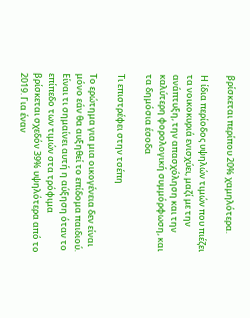βρίσκεται περίπου 20% χαμηλότερα.

Η ίδια περίοδος υψηλών τιμών που πιέζει τα νοικοκυριά ενισχύει, μαζί με την ανάπτυξη, την απασχόληση και την καλύτερη φορολογική συμμόρφωση, και τα δημόσια έσοδα

Τι επιστρέφει στην τσέπη

Το ερώτημα για μια οικογένεια δεν είναι μόνο εάν θα αυξηθεί το επίδομα παιδιού. Είναι τι σημαίνει αυτή η αύξηση όταν το επίπεδο των τιμών στα τρόφιμα βρίσκεται σχεδόν 39% υψηλότερα από το 2019. Για έναν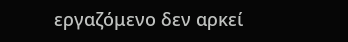εργαζόμενο δεν αρκεί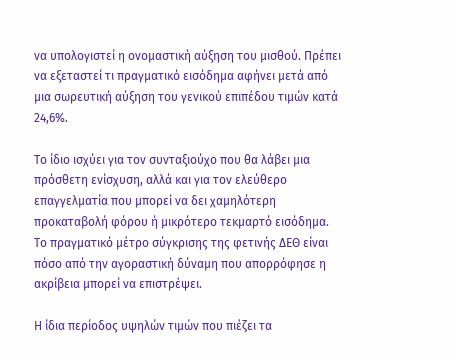να υπολογιστεί η ονομαστική αύξηση του μισθού. Πρέπει να εξεταστεί τι πραγματικό εισόδημα αφήνει μετά από μια σωρευτική αύξηση του γενικού επιπέδου τιμών κατά 24,6%.

Το ίδιο ισχύει για τον συνταξιούχο που θα λάβει μια πρόσθετη ενίσχυση, αλλά και για τον ελεύθερο επαγγελματία που μπορεί να δει χαμηλότερη προκαταβολή φόρου ή μικρότερο τεκμαρτό εισόδημα. Το πραγματικό μέτρο σύγκρισης της φετινής ΔΕΘ είναι πόσο από την αγοραστική δύναμη που απορρόφησε η ακρίβεια μπορεί να επιστρέψει.

Η ίδια περίοδος υψηλών τιμών που πιέζει τα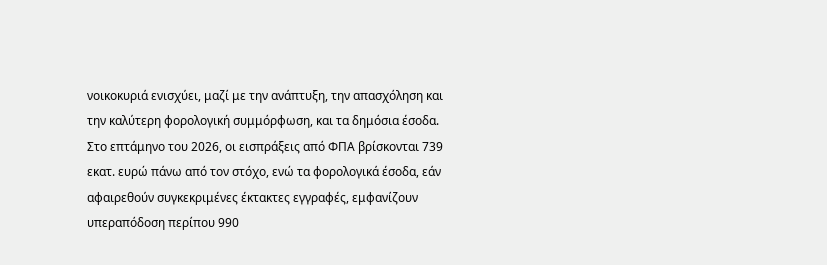νοικοκυριά ενισχύει, μαζί με την ανάπτυξη, την απασχόληση και την καλύτερη φορολογική συμμόρφωση, και τα δημόσια έσοδα. Στο επτάμηνο του 2026, οι εισπράξεις από ΦΠΑ βρίσκονται 739 εκατ. ευρώ πάνω από τον στόχο, ενώ τα φορολογικά έσοδα, εάν αφαιρεθούν συγκεκριμένες έκτακτες εγγραφές, εμφανίζουν υπεραπόδοση περίπου 990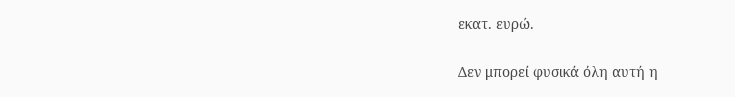εκατ. ευρώ.

Δεν μπορεί φυσικά όλη αυτή η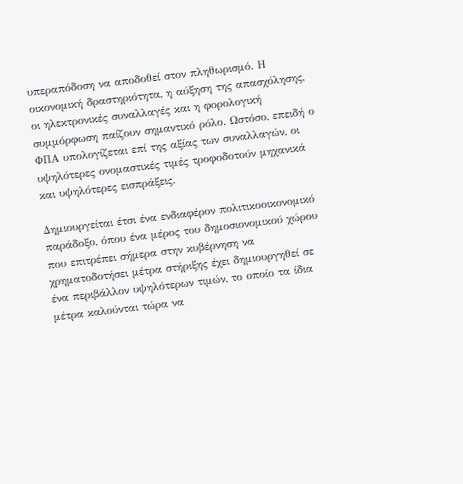υπεραπόδοση να αποδοθεί στον πληθωρισμό. Η οικονομική δραστηριότητα, η αύξηση της απασχόλησης, οι ηλεκτρονικές συναλλαγές και η φορολογική συμμόρφωση παίζουν σημαντικό ρόλο. Ωστόσο, επειδή ο ΦΠΑ υπολογίζεται επί της αξίας των συναλλαγών, οι υψηλότερες ονομαστικές τιμές τροφοδοτούν μηχανικά και υψηλότερες εισπράξεις.

Δημιουργείται έτσι ένα ενδιαφέρον πολιτικοοικονομικό παράδοξο, όπου ένα μέρος του δημοσιονομικού χώρου που επιτρέπει σήμερα στην κυβέρνηση να χρηματοδοτήσει μέτρα στήριξης έχει δημιουργηθεί σε ένα περιβάλλον υψηλότερων τιμών, το οποίο τα ίδια μέτρα καλούνται τώρα να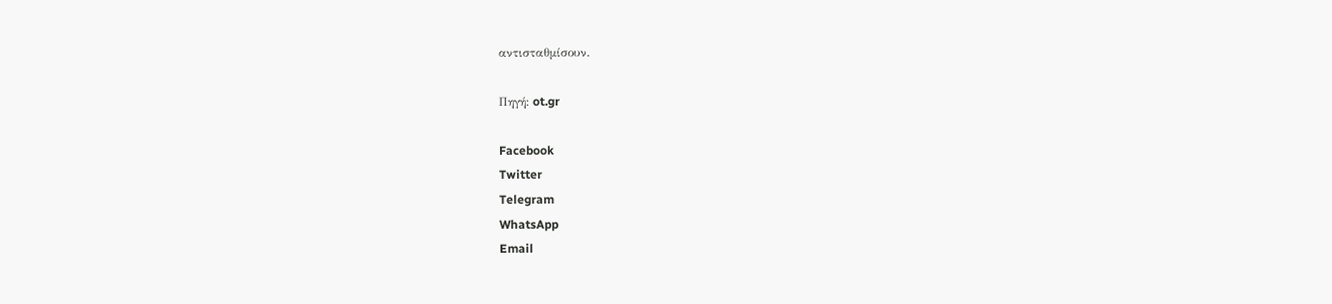αντισταθμίσουν.

Πηγή: ot.gr

Facebook
Twitter
Telegram
WhatsApp
Email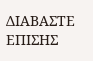ΔΙΑΒΑΣΤΕ ΕΠΙΣΗΣ